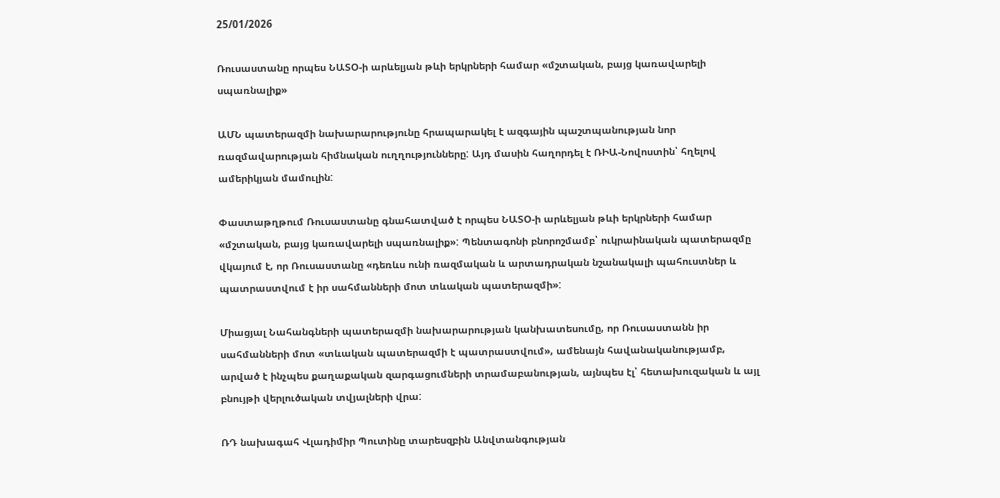25/01/2026

Ռուսաստանը որպես ՆԱՏՕ-ի արևելյան թևի երկրների համար «մշտական, բայց կառավարելի սպառնալիք»

ԱՄՆ պատերազմի նախարարությունը հրապարակել է ազգային պաշտպանության նոր ռազմավարության հիմնական ուղղությունները: Այդ մասին հաղորդել է ՌԻԱ-Նովոստին՝ հղելով ամերիկյան մամուլին:

Փաստաթղթում Ռուսաստանը գնահատված է որպես ՆԱՏՕ-ի արևելյան թևի երկրների համար «մշտական, բայց կառավարելի սպառնալիք»: Պենտագոնի բնորոշմամբ՝ ուկրաինական պատերազմը վկայում է, որ Ռուսաստանը «դեռևս ունի ռազմական և արտադրական նշանակալի պահուստներ և պատրաստվում է իր սահմանների մոտ տևական պատերազմի»:

Միացյալ Նահանգների պատերազմի նախարարության կանխատեսումը, որ Ռուսաստանն իր սահմանների մոտ «տևական պատերազմի է պատրաստվում», ամենայն հավանականությամբ, արված է ինչպես քաղաքական զարգացումների տրամաբանության, այնպես էլ՝ հետախուզական և այլ բնույթի վերլուծական տվյալների վրա:

ՌԴ նախագահ Վլադիմիր Պուտինը տարեսզբին Անվտանգության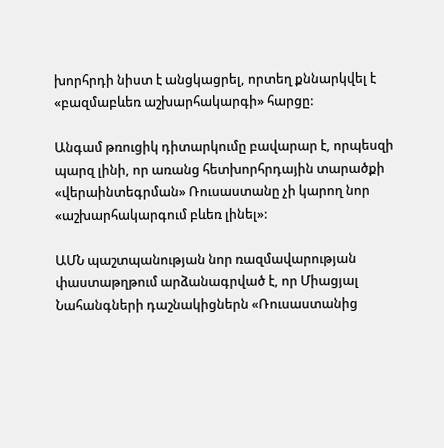խորհրդի նիստ է անցկացրել, որտեղ քննարկվել է «բազմաբևեռ աշխարհակարգի» հարցը:

Անգամ թռուցիկ դիտարկումը բավարար է, որպեսզի պարզ լինի, որ առանց հետխորհրդային տարածքի «վերաինտեգրման» Ռուսաստանը չի կարող նոր «աշխարհակարգում բևեռ լինել»:

ԱՄՆ պաշտպանության նոր ռազմավարության փաստաթղթում արձանագրված է, որ Միացյալ Նահանգների դաշնակիցներն «Ռուսաստանից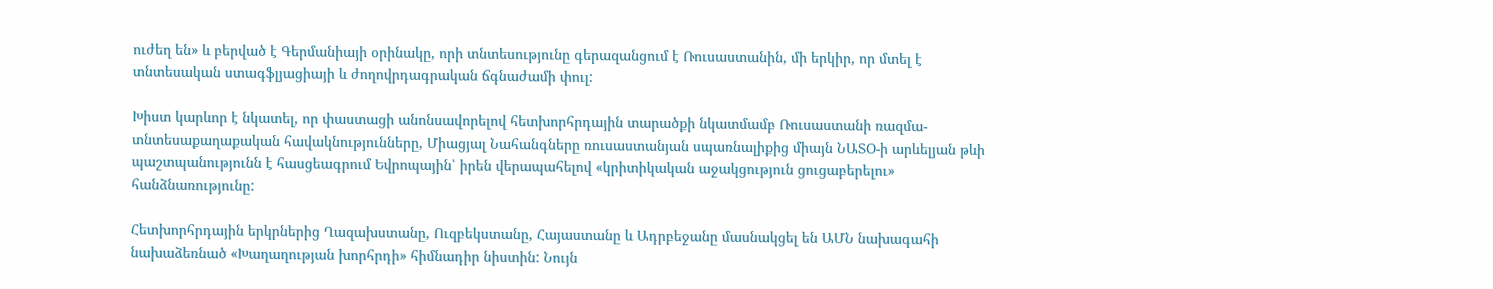ուժեղ են» և բերված է Գերմանիայի օրինակը, որի տնտեսությունը գերազանցում է Ռուսաստանին, մի երկիր, որ մտել է տնտեսական ստագֆլյացիայի և ժողովրդագրական ճգնաժամի փուլ:

Խիստ կարևոր է նկատել, որ փաստացի անոնսավորելով հետխորհրդային տարածքի նկատմամբ Ռուսաստանի ռազմա-տնտեսաքաղաքական հավակնությունները, Միացյալ Նահանգները ռուսաստանյան սպառնալիքից միայն ՆԱՏՕ-ի արևելյան թևի պաշտպանությունն է հասցեագրում Եվրոպային՝ իրեն վերապահելով «կրիտիկական աջակցություն ցուցաբերելու» հանձնառությունը:

Հետխորհրդային երկրներից Ղազախստանը, Ուզբեկստանը, Հայաստանը և Ադրբեջանը մասնակցել են ԱՄՆ նախագահի նախաձեռնած «Խաղաղության խորհրդի» հիմնադիր նիստին: Նույն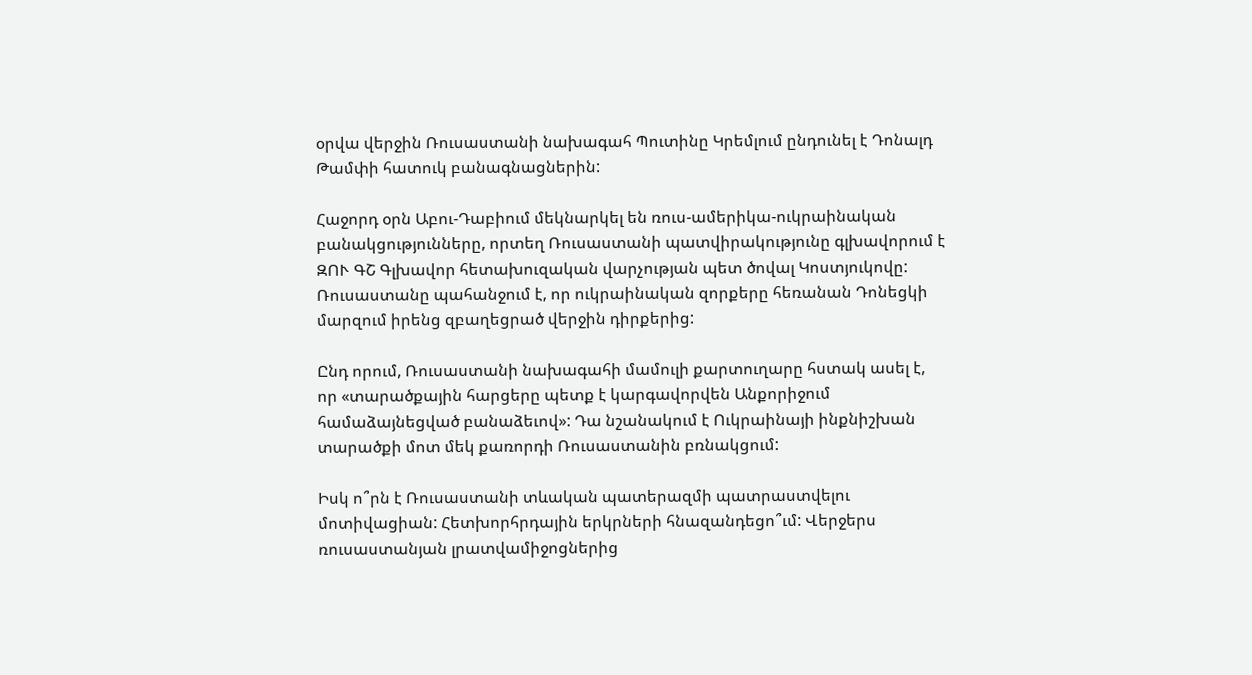օրվա վերջին Ռուսաստանի նախագահ Պուտինը Կրեմլում ընդունել է Դոնալդ Թամփի հատուկ բանագնացներին:

Հաջորդ օրն Աբու-Դաբիում մեկնարկել են ռուս-ամերիկա-ուկրաինական բանակցությունները, որտեղ Ռուսաստանի պատվիրակությունը գլխավորում է ԶՈՒ ԳՇ Գլխավոր հետախուզական վարչության պետ ծովալ Կոստյուկովը: Ռուսաստանը պահանջում է, որ ուկրաինական զորքերը հեռանան Դոնեցկի մարզում իրենց զբաղեցրած վերջին դիրքերից:

Ընդ որում, Ռուսաստանի նախագահի մամուլի քարտուղարը հստակ ասել է, որ «տարածքային հարցերը պետք է կարգավորվեն Անքորիջում համաձայնեցված բանաձեւով»: Դա նշանակում է Ուկրաինայի ինքնիշխան տարածքի մոտ մեկ քառորդի Ռուսաստանին բռնակցում:

Իսկ ո՞րն է Ռուսաստանի տևական պատերազմի պատրաստվելու մոտիվացիան: Հետխորհրդային երկրների հնազանդեցո՞ւմ: Վերջերս ռուսաստանյան լրատվամիջոցներից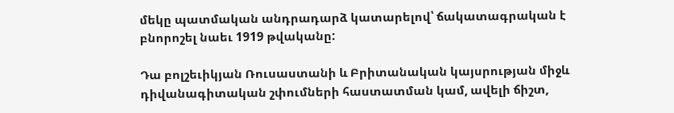մեկը պատմական անդրադարձ կատարելով՝ ճակատագրական է բնորոշել նաեւ 1919 թվականը:

Դա բոլշեւիկյան Ռուսաստանի և Բրիտանական կայսրության միջև դիվանագիտական շփումների հաստատման կամ, ավելի ճիշտ,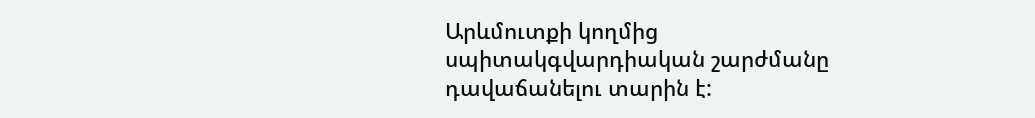Արևմուտքի կողմից սպիտակգվարդիական շարժմանը դավաճանելու տարին է: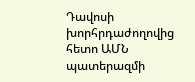Դավոսի խորհրդաժողովից հետո ԱՄՆ պատերազմի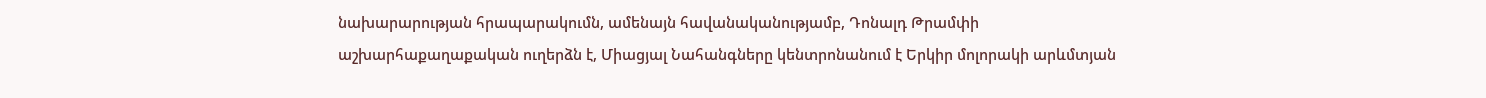նախարարության հրապարակումն, ամենայն հավանականությամբ, Դոնալդ Թրամփի աշխարհաքաղաքական ուղերձն է, Միացյալ Նահանգները կենտրոնանում է Երկիր մոլորակի արևմտյան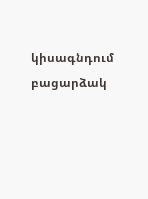կիսագնդում բացարձակ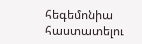հեգեմոնիա հաստատելու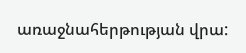առաջնահերթության վրա: